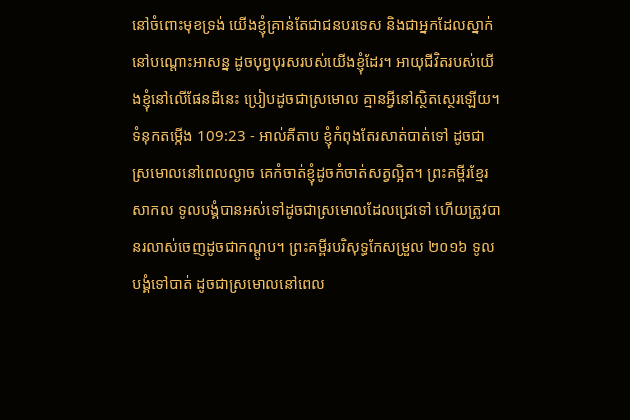នៅចំពោះមុខទ្រង់ យើងខ្ញុំគ្រាន់តែជាជនបរទេស និងជាអ្នកដែលស្នាក់នៅបណ្តោះអាសន្ន ដូចបុព្វបុរសរបស់យើងខ្ញុំដែរ។ អាយុជីវិតរបស់យើងខ្ញុំនៅលើផែនដីនេះ ប្រៀបដូចជាស្រមោល គ្មានអ្វីនៅស្ថិតស្ថេរឡើយ។
ទំនុកតម្កើង 109:23 - អាល់គីតាប ខ្ញុំកំពុងតែរសាត់បាត់ទៅ ដូចជាស្រមោលនៅពេលល្ងាច គេកំចាត់ខ្ញុំដូចកំចាត់សត្វល្អិត។ ព្រះគម្ពីរខ្មែរសាកល ទូលបង្គំបានអស់ទៅដូចជាស្រមោលដែលជ្រេទៅ ហើយត្រូវបានរលាស់ចេញដូចជាកណ្ដូប។ ព្រះគម្ពីរបរិសុទ្ធកែសម្រួល ២០១៦ ទូលបង្គំទៅបាត់ ដូចជាស្រមោលនៅពេល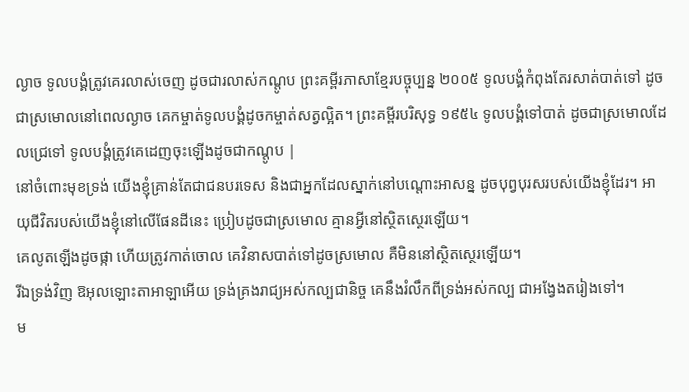ល្ងាច ទូលបង្គំត្រូវគេរលាស់ចេញ ដូចជារលាស់កណ្តូប ព្រះគម្ពីរភាសាខ្មែរបច្ចុប្បន្ន ២០០៥ ទូលបង្គំកំពុងតែរសាត់បាត់ទៅ ដូចជាស្រមោលនៅពេលល្ងាច គេកម្ចាត់ទូលបង្គំដូចកម្ចាត់សត្វល្អិត។ ព្រះគម្ពីរបរិសុទ្ធ ១៩៥៤ ទូលបង្គំទៅបាត់ ដូចជាស្រមោលដែលជ្រេទៅ ទូលបង្គំត្រូវគេដេញចុះឡើងដូចជាកណ្តូប |
នៅចំពោះមុខទ្រង់ យើងខ្ញុំគ្រាន់តែជាជនបរទេស និងជាអ្នកដែលស្នាក់នៅបណ្តោះអាសន្ន ដូចបុព្វបុរសរបស់យើងខ្ញុំដែរ។ អាយុជីវិតរបស់យើងខ្ញុំនៅលើផែនដីនេះ ប្រៀបដូចជាស្រមោល គ្មានអ្វីនៅស្ថិតស្ថេរឡើយ។
គេលូតឡើងដូចផ្កា ហើយត្រូវកាត់ចោល គេវិនាសបាត់ទៅដូចស្រមោល គឺមិននៅស្ថិតស្ថេរឡើយ។
រីឯទ្រង់វិញ ឱអុលឡោះតាអាឡាអើយ ទ្រង់គ្រងរាជ្យអស់កល្បជានិច្ច គេនឹងរំលឹកពីទ្រង់អស់កល្ប ជាអង្វែងតរៀងទៅ។
ម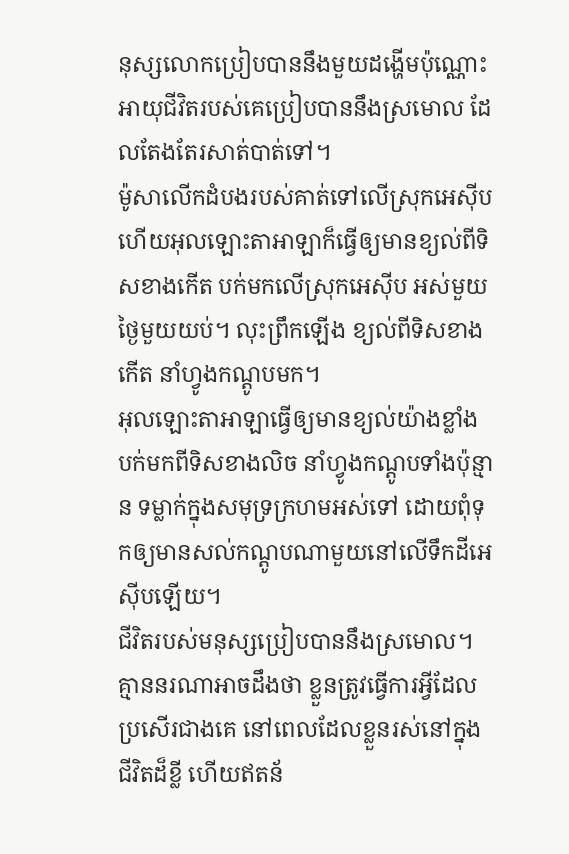នុស្សលោកប្រៀបបាននឹងមួយដង្ហើមប៉ុណ្ណោះ អាយុជីវិតរបស់គេប្រៀបបាននឹងស្រមោល ដែលតែងតែរសាត់បាត់ទៅ។
ម៉ូសាលើកដំបងរបស់គាត់ទៅលើស្រុកអេស៊ីប ហើយអុលឡោះតាអាឡាក៏ធ្វើឲ្យមានខ្យល់ពីទិសខាងកើត បក់មកលើស្រុកអេស៊ីប អស់មួយថ្ងៃមួយយប់។ លុះព្រឹកឡើង ខ្យល់ពីទិសខាងកើត នាំហ្វូងកណ្តូបមក។
អុលឡោះតាអាឡាធ្វើឲ្យមានខ្យល់យ៉ាងខ្លាំង បក់មកពីទិសខាងលិច នាំហ្វូងកណ្តូបទាំងប៉ុន្មាន ទម្លាក់ក្នុងសមុទ្រក្រហមអស់ទៅ ដោយពុំទុកឲ្យមានសល់កណ្តូបណាមួយនៅលើទឹកដីអេស៊ីបឡើយ។
ជីវិតរបស់មនុស្សប្រៀបបាននឹងស្រមោល។ គ្មាននរណាអាចដឹងថា ខ្លួនត្រូវធ្វើការអ្វីដែលប្រសើរជាងគេ នៅពេលដែលខ្លួនរស់នៅក្នុងជីវិតដ៏ខ្លី ហើយឥតន័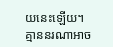យនេះឡើយ។ គ្មាននរណាអាច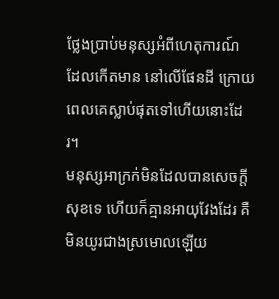ថ្លែងប្រាប់មនុស្សអំពីហេតុការណ៍ ដែលកើតមាន នៅលើផែនដី ក្រោយពេលគេស្លាប់ផុតទៅហើយនោះដែរ។
មនុស្សអាក្រក់មិនដែលបានសេចក្ដីសុខទេ ហើយក៏គ្មានអាយុវែងដែរ គឺមិនយូរជាងស្រមោលឡើយ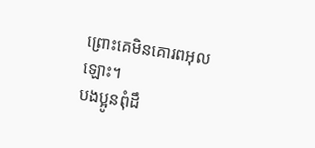ព្រោះគេមិនគោរពអុលឡោះ។
បងប្អូនពុំដឹ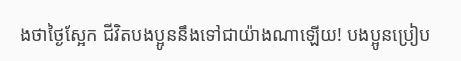ងថាថ្ងៃស្អែក ជីវិតបងប្អូននឹងទៅជាយ៉ាងណាឡើយ! បងប្អូនប្រៀប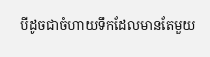បីដូចជាចំហាយទឹកដែលមានតែមួយ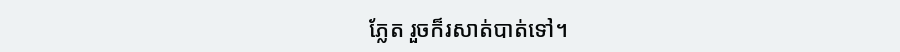ភ្លែត រួចក៏រសាត់បាត់ទៅ។